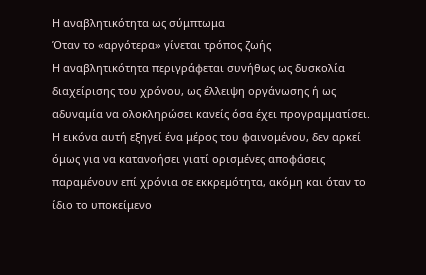Η αναβλητικότητα ως σύμπτωμα
Όταν το «αργότερα» γίνεται τρόπος ζωής
Η αναβλητικότητα περιγράφεται συνήθως ως δυσκολία διαχείρισης του χρόνου, ως έλλειψη οργάνωσης ή ως αδυναμία να ολοκληρώσει κανείς όσα έχει προγραμματίσει. Η εικόνα αυτή εξηγεί ένα μέρος του φαινομένου, δεν αρκεί όμως για να κατανοήσει γιατί ορισμένες αποφάσεις παραμένουν επί χρόνια σε εκκρεμότητα, ακόμη και όταν το ίδιο το υποκείμενο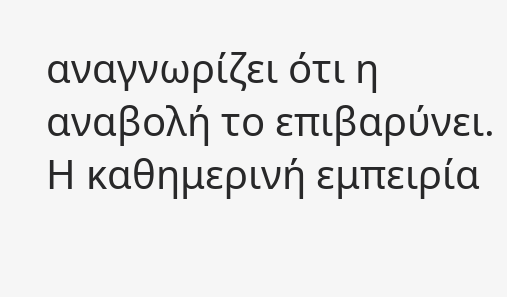αναγνωρίζει ότι η αναβολή το επιβαρύνει.
Η καθημερινή εμπειρία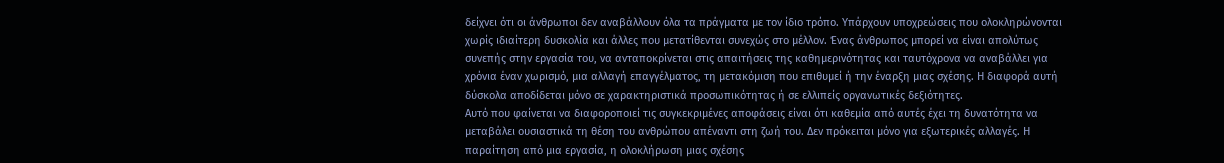δείχνει ότι οι άνθρωποι δεν αναβάλλουν όλα τα πράγματα με τον ίδιο τρόπο. Υπάρχουν υποχρεώσεις που ολοκληρώνονται χωρίς ιδιαίτερη δυσκολία και άλλες που μετατίθενται συνεχώς στο μέλλον. Ένας άνθρωπος μπορεί να είναι απολύτως συνεπής στην εργασία του, να ανταποκρίνεται στις απαιτήσεις της καθημερινότητας και ταυτόχρονα να αναβάλλει για χρόνια έναν χωρισμό, μια αλλαγή επαγγέλματος, τη μετακόμιση που επιθυμεί ή την έναρξη μιας σχέσης. Η διαφορά αυτή δύσκολα αποδίδεται μόνο σε χαρακτηριστικά προσωπικότητας ή σε ελλιπείς οργανωτικές δεξιότητες.
Αυτό που φαίνεται να διαφοροποιεί τις συγκεκριμένες αποφάσεις είναι ότι καθεμία από αυτές έχει τη δυνατότητα να μεταβάλει ουσιαστικά τη θέση του ανθρώπου απέναντι στη ζωή του. Δεν πρόκειται μόνο για εξωτερικές αλλαγές. Η παραίτηση από μια εργασία, η ολοκλήρωση μιας σχέσης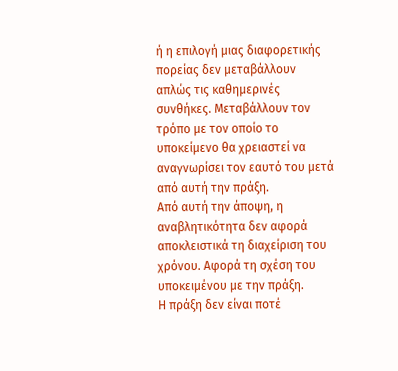ή η επιλογή μιας διαφορετικής πορείας δεν μεταβάλλουν απλώς τις καθημερινές συνθήκες. Μεταβάλλουν τον τρόπο με τον οποίο το υποκείμενο θα χρειαστεί να αναγνωρίσει τον εαυτό του μετά από αυτή την πράξη.
Από αυτή την άποψη, η αναβλητικότητα δεν αφορά αποκλειστικά τη διαχείριση του χρόνου. Αφορά τη σχέση του υποκειμένου με την πράξη.
Η πράξη δεν είναι ποτέ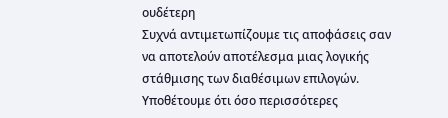ουδέτερη
Συχνά αντιμετωπίζουμε τις αποφάσεις σαν να αποτελούν αποτέλεσμα μιας λογικής στάθμισης των διαθέσιμων επιλογών. Υποθέτουμε ότι όσο περισσότερες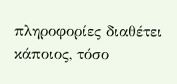πληροφορίες διαθέτει κάποιος, τόσο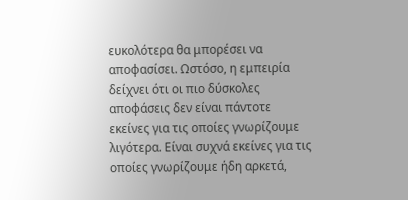ευκολότερα θα μπορέσει να αποφασίσει. Ωστόσο, η εμπειρία δείχνει ότι οι πιο δύσκολες αποφάσεις δεν είναι πάντοτε εκείνες για τις οποίες γνωρίζουμε λιγότερα. Είναι συχνά εκείνες για τις οποίες γνωρίζουμε ήδη αρκετά,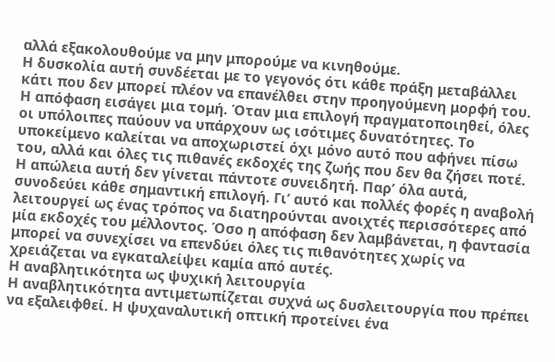αλλά εξακολουθούμε να μην μπορούμε να κινηθούμε.
Η δυσκολία αυτή συνδέεται με το γεγονός ότι κάθε πράξη μεταβάλλει κάτι που δεν μπορεί πλέον να επανέλθει στην προηγούμενη μορφή του. Η απόφαση εισάγει μια τομή. Όταν μια επιλογή πραγματοποιηθεί, όλες οι υπόλοιπες παύουν να υπάρχουν ως ισότιμες δυνατότητες. Το υποκείμενο καλείται να αποχωριστεί όχι μόνο αυτό που αφήνει πίσω του, αλλά και όλες τις πιθανές εκδοχές της ζωής που δεν θα ζήσει ποτέ.
Η απώλεια αυτή δεν γίνεται πάντοτε συνειδητή. Παρ’ όλα αυτά, συνοδεύει κάθε σημαντική επιλογή. Γι’ αυτό και πολλές φορές η αναβολή λειτουργεί ως ένας τρόπος να διατηρούνται ανοιχτές περισσότερες από μία εκδοχές του μέλλοντος. Όσο η απόφαση δεν λαμβάνεται, η φαντασία μπορεί να συνεχίσει να επενδύει όλες τις πιθανότητες χωρίς να χρειάζεται να εγκαταλείψει καμία από αυτές.
Η αναβλητικότητα ως ψυχική λειτουργία
Η αναβλητικότητα αντιμετωπίζεται συχνά ως δυσλειτουργία που πρέπει να εξαλειφθεί. Η ψυχαναλυτική οπτική προτείνει ένα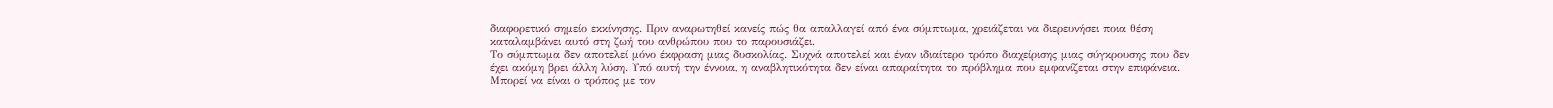διαφορετικό σημείο εκκίνησης. Πριν αναρωτηθεί κανείς πώς θα απαλλαγεί από ένα σύμπτωμα, χρειάζεται να διερευνήσει ποια θέση καταλαμβάνει αυτό στη ζωή του ανθρώπου που το παρουσιάζει.
Το σύμπτωμα δεν αποτελεί μόνο έκφραση μιας δυσκολίας. Συχνά αποτελεί και έναν ιδιαίτερο τρόπο διαχείρισης μιας σύγκρουσης που δεν έχει ακόμη βρει άλλη λύση. Υπό αυτή την έννοια, η αναβλητικότητα δεν είναι απαραίτητα το πρόβλημα που εμφανίζεται στην επιφάνεια. Μπορεί να είναι ο τρόπος με τον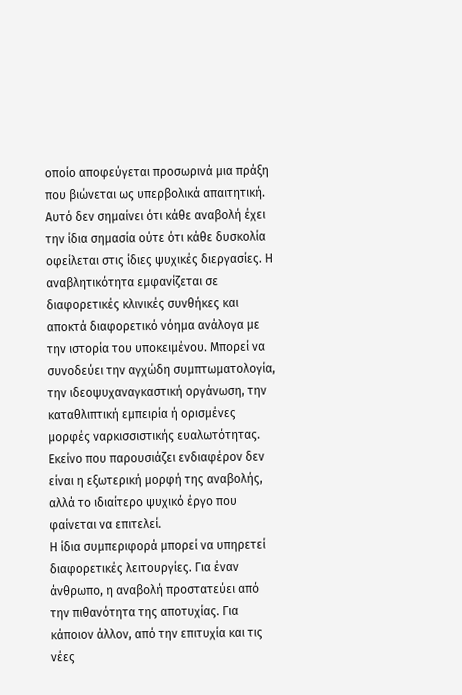οποίο αποφεύγεται προσωρινά μια πράξη που βιώνεται ως υπερβολικά απαιτητική.
Αυτό δεν σημαίνει ότι κάθε αναβολή έχει την ίδια σημασία ούτε ότι κάθε δυσκολία οφείλεται στις ίδιες ψυχικές διεργασίες. Η αναβλητικότητα εμφανίζεται σε διαφορετικές κλινικές συνθήκες και αποκτά διαφορετικό νόημα ανάλογα με την ιστορία του υποκειμένου. Μπορεί να συνοδεύει την αγχώδη συμπτωματολογία, την ιδεοψυχαναγκαστική οργάνωση, την καταθλιπτική εμπειρία ή ορισμένες μορφές ναρκισσιστικής ευαλωτότητας. Εκείνο που παρουσιάζει ενδιαφέρον δεν είναι η εξωτερική μορφή της αναβολής, αλλά το ιδιαίτερο ψυχικό έργο που φαίνεται να επιτελεί.
Η ίδια συμπεριφορά μπορεί να υπηρετεί διαφορετικές λειτουργίες. Για έναν άνθρωπο, η αναβολή προστατεύει από την πιθανότητα της αποτυχίας. Για κάποιον άλλον, από την επιτυχία και τις νέες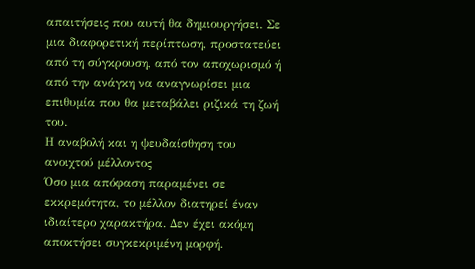απαιτήσεις που αυτή θα δημιουργήσει. Σε μια διαφορετική περίπτωση, προστατεύει από τη σύγκρουση, από τον αποχωρισμό ή από την ανάγκη να αναγνωρίσει μια επιθυμία που θα μεταβάλει ριζικά τη ζωή του.
Η αναβολή και η ψευδαίσθηση του ανοιχτού μέλλοντος
Όσο μια απόφαση παραμένει σε εκκρεμότητα, το μέλλον διατηρεί έναν ιδιαίτερο χαρακτήρα. Δεν έχει ακόμη αποκτήσει συγκεκριμένη μορφή.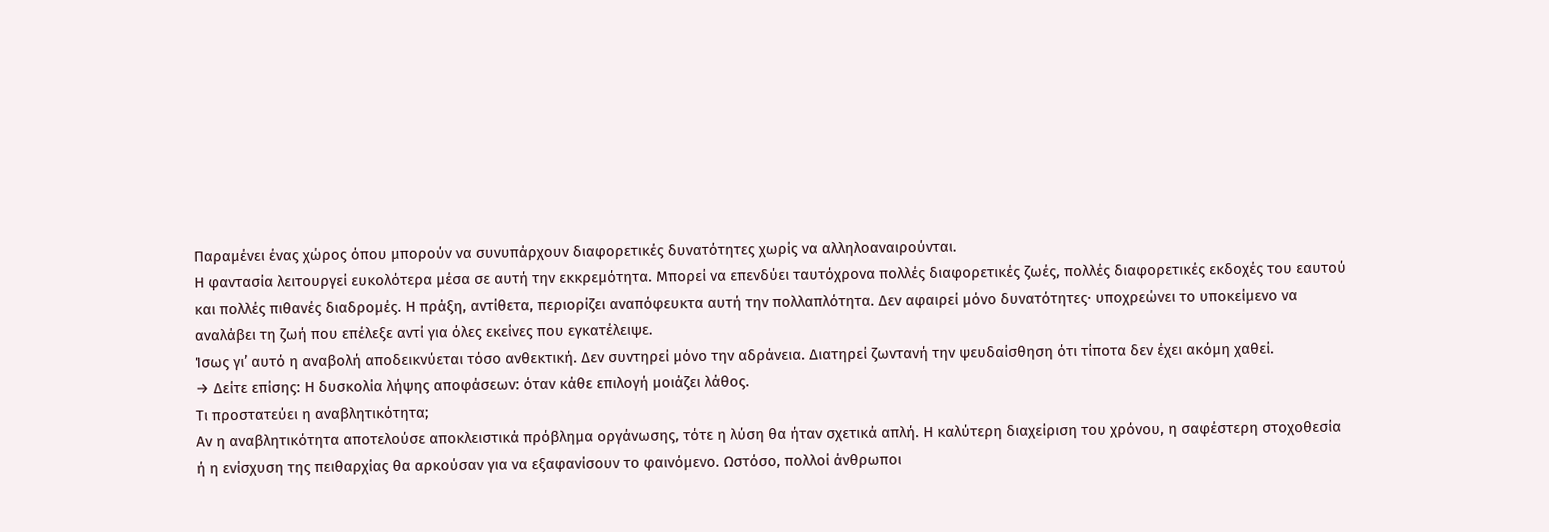Παραμένει ένας χώρος όπου μπορούν να συνυπάρχουν διαφορετικές δυνατότητες χωρίς να αλληλοαναιρούνται.
Η φαντασία λειτουργεί ευκολότερα μέσα σε αυτή την εκκρεμότητα. Μπορεί να επενδύει ταυτόχρονα πολλές διαφορετικές ζωές, πολλές διαφορετικές εκδοχές του εαυτού και πολλές πιθανές διαδρομές. Η πράξη, αντίθετα, περιορίζει αναπόφευκτα αυτή την πολλαπλότητα. Δεν αφαιρεί μόνο δυνατότητες· υποχρεώνει το υποκείμενο να αναλάβει τη ζωή που επέλεξε αντί για όλες εκείνες που εγκατέλειψε.
Ίσως γι’ αυτό η αναβολή αποδεικνύεται τόσο ανθεκτική. Δεν συντηρεί μόνο την αδράνεια. Διατηρεί ζωντανή την ψευδαίσθηση ότι τίποτα δεν έχει ακόμη χαθεί.
→ Δείτε επίσης: Η δυσκολία λήψης αποφάσεων: όταν κάθε επιλογή μοιάζει λάθος.
Τι προστατεύει η αναβλητικότητα;
Αν η αναβλητικότητα αποτελούσε αποκλειστικά πρόβλημα οργάνωσης, τότε η λύση θα ήταν σχετικά απλή. Η καλύτερη διαχείριση του χρόνου, η σαφέστερη στοχοθεσία ή η ενίσχυση της πειθαρχίας θα αρκούσαν για να εξαφανίσουν το φαινόμενο. Ωστόσο, πολλοί άνθρωποι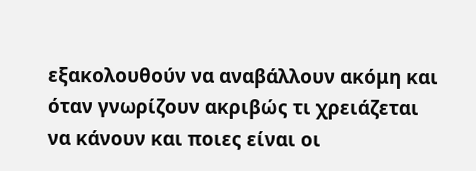εξακολουθούν να αναβάλλουν ακόμη και όταν γνωρίζουν ακριβώς τι χρειάζεται να κάνουν και ποιες είναι οι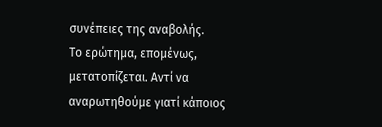συνέπειες της αναβολής.
Το ερώτημα, επομένως, μετατοπίζεται. Αντί να αναρωτηθούμε γιατί κάποιος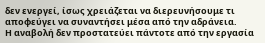δεν ενεργεί, ίσως χρειάζεται να διερευνήσουμε τι αποφεύγει να συναντήσει μέσα από την αδράνεια.
Η αναβολή δεν προστατεύει πάντοτε από την εργασία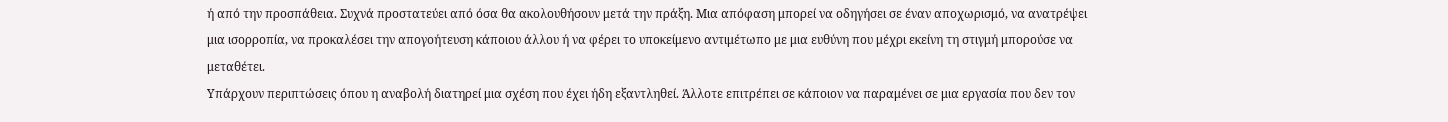ή από την προσπάθεια. Συχνά προστατεύει από όσα θα ακολουθήσουν μετά την πράξη. Μια απόφαση μπορεί να οδηγήσει σε έναν αποχωρισμό, να ανατρέψει μια ισορροπία, να προκαλέσει την απογοήτευση κάποιου άλλου ή να φέρει το υποκείμενο αντιμέτωπο με μια ευθύνη που μέχρι εκείνη τη στιγμή μπορούσε να μεταθέτει.
Υπάρχουν περιπτώσεις όπου η αναβολή διατηρεί μια σχέση που έχει ήδη εξαντληθεί. Άλλοτε επιτρέπει σε κάποιον να παραμένει σε μια εργασία που δεν τον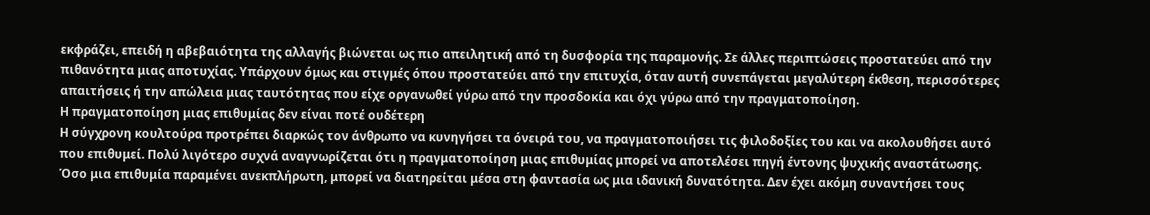εκφράζει, επειδή η αβεβαιότητα της αλλαγής βιώνεται ως πιο απειλητική από τη δυσφορία της παραμονής. Σε άλλες περιπτώσεις προστατεύει από την πιθανότητα μιας αποτυχίας. Υπάρχουν όμως και στιγμές όπου προστατεύει από την επιτυχία, όταν αυτή συνεπάγεται μεγαλύτερη έκθεση, περισσότερες απαιτήσεις ή την απώλεια μιας ταυτότητας που είχε οργανωθεί γύρω από την προσδοκία και όχι γύρω από την πραγματοποίηση.
Η πραγματοποίηση μιας επιθυμίας δεν είναι ποτέ ουδέτερη
Η σύγχρονη κουλτούρα προτρέπει διαρκώς τον άνθρωπο να κυνηγήσει τα όνειρά του, να πραγματοποιήσει τις φιλοδοξίες του και να ακολουθήσει αυτό που επιθυμεί. Πολύ λιγότερο συχνά αναγνωρίζεται ότι η πραγματοποίηση μιας επιθυμίας μπορεί να αποτελέσει πηγή έντονης ψυχικής αναστάτωσης.
Όσο μια επιθυμία παραμένει ανεκπλήρωτη, μπορεί να διατηρείται μέσα στη φαντασία ως μια ιδανική δυνατότητα. Δεν έχει ακόμη συναντήσει τους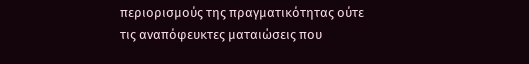περιορισμούς της πραγματικότητας ούτε τις αναπόφευκτες ματαιώσεις που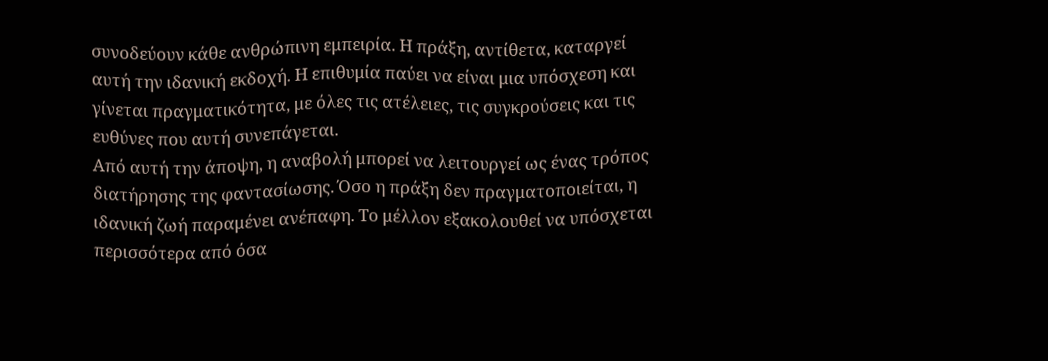συνοδεύουν κάθε ανθρώπινη εμπειρία. Η πράξη, αντίθετα, καταργεί αυτή την ιδανική εκδοχή. Η επιθυμία παύει να είναι μια υπόσχεση και γίνεται πραγματικότητα, με όλες τις ατέλειες, τις συγκρούσεις και τις ευθύνες που αυτή συνεπάγεται.
Από αυτή την άποψη, η αναβολή μπορεί να λειτουργεί ως ένας τρόπος διατήρησης της φαντασίωσης. Όσο η πράξη δεν πραγματοποιείται, η ιδανική ζωή παραμένει ανέπαφη. Το μέλλον εξακολουθεί να υπόσχεται περισσότερα από όσα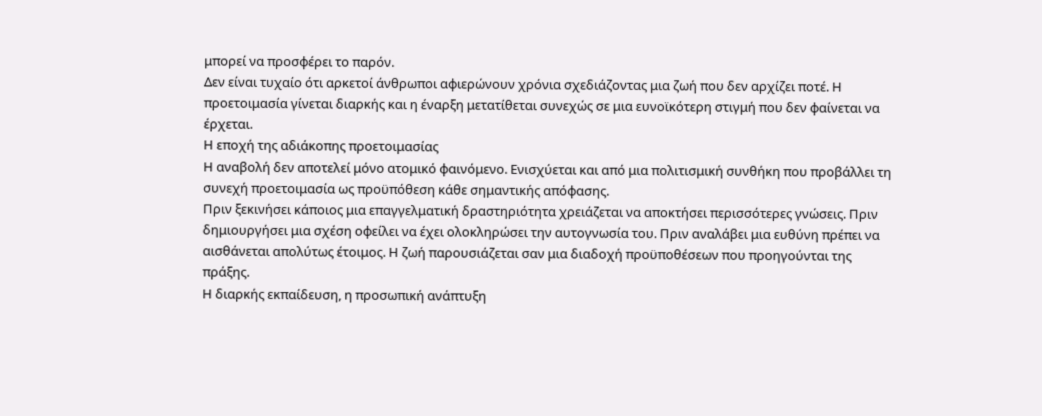μπορεί να προσφέρει το παρόν.
Δεν είναι τυχαίο ότι αρκετοί άνθρωποι αφιερώνουν χρόνια σχεδιάζοντας μια ζωή που δεν αρχίζει ποτέ. Η προετοιμασία γίνεται διαρκής και η έναρξη μετατίθεται συνεχώς σε μια ευνοϊκότερη στιγμή που δεν φαίνεται να έρχεται.
Η εποχή της αδιάκοπης προετοιμασίας
Η αναβολή δεν αποτελεί μόνο ατομικό φαινόμενο. Ενισχύεται και από μια πολιτισμική συνθήκη που προβάλλει τη συνεχή προετοιμασία ως προϋπόθεση κάθε σημαντικής απόφασης.
Πριν ξεκινήσει κάποιος μια επαγγελματική δραστηριότητα χρειάζεται να αποκτήσει περισσότερες γνώσεις. Πριν δημιουργήσει μια σχέση οφείλει να έχει ολοκληρώσει την αυτογνωσία του. Πριν αναλάβει μια ευθύνη πρέπει να αισθάνεται απολύτως έτοιμος. Η ζωή παρουσιάζεται σαν μια διαδοχή προϋποθέσεων που προηγούνται της πράξης.
Η διαρκής εκπαίδευση, η προσωπική ανάπτυξη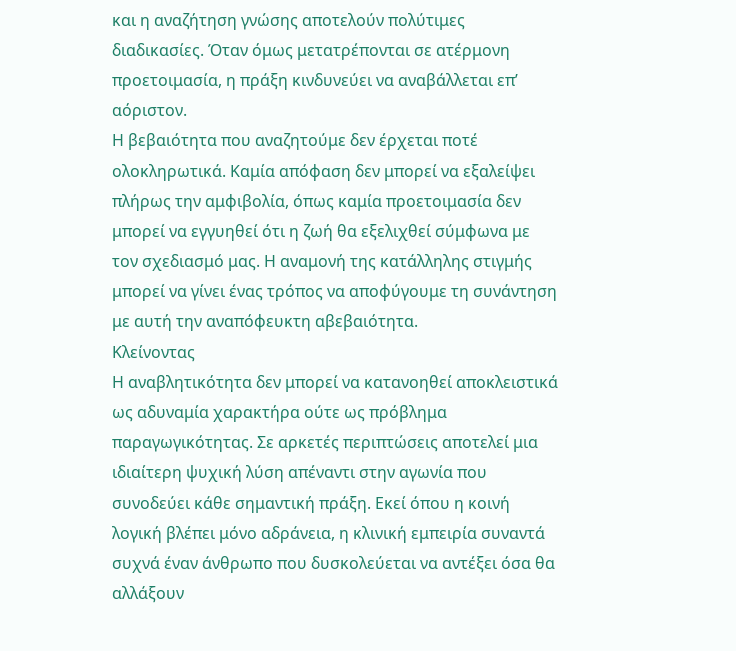και η αναζήτηση γνώσης αποτελούν πολύτιμες διαδικασίες. Όταν όμως μετατρέπονται σε ατέρμονη προετοιμασία, η πράξη κινδυνεύει να αναβάλλεται επ’ αόριστον.
Η βεβαιότητα που αναζητούμε δεν έρχεται ποτέ ολοκληρωτικά. Καμία απόφαση δεν μπορεί να εξαλείψει πλήρως την αμφιβολία, όπως καμία προετοιμασία δεν μπορεί να εγγυηθεί ότι η ζωή θα εξελιχθεί σύμφωνα με τον σχεδιασμό μας. Η αναμονή της κατάλληλης στιγμής μπορεί να γίνει ένας τρόπος να αποφύγουμε τη συνάντηση με αυτή την αναπόφευκτη αβεβαιότητα.
Κλείνοντας
Η αναβλητικότητα δεν μπορεί να κατανοηθεί αποκλειστικά ως αδυναμία χαρακτήρα ούτε ως πρόβλημα παραγωγικότητας. Σε αρκετές περιπτώσεις αποτελεί μια ιδιαίτερη ψυχική λύση απέναντι στην αγωνία που συνοδεύει κάθε σημαντική πράξη. Εκεί όπου η κοινή λογική βλέπει μόνο αδράνεια, η κλινική εμπειρία συναντά συχνά έναν άνθρωπο που δυσκολεύεται να αντέξει όσα θα αλλάξουν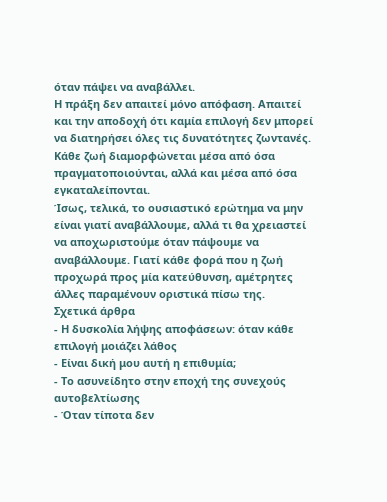όταν πάψει να αναβάλλει.
Η πράξη δεν απαιτεί μόνο απόφαση. Απαιτεί και την αποδοχή ότι καμία επιλογή δεν μπορεί να διατηρήσει όλες τις δυνατότητες ζωντανές. Κάθε ζωή διαμορφώνεται μέσα από όσα πραγματοποιούνται, αλλά και μέσα από όσα εγκαταλείπονται.
Ίσως, τελικά, το ουσιαστικό ερώτημα να μην είναι γιατί αναβάλλουμε, αλλά τι θα χρειαστεί να αποχωριστούμε όταν πάψουμε να αναβάλλουμε. Γιατί κάθε φορά που η ζωή προχωρά προς μία κατεύθυνση, αμέτρητες άλλες παραμένουν οριστικά πίσω της.
Σχετικά άρθρα
- Η δυσκολία λήψης αποφάσεων: όταν κάθε επιλογή μοιάζει λάθος
- Είναι δική μου αυτή η επιθυμία;
- Το ασυνείδητο στην εποχή της συνεχούς αυτοβελτίωσης
- Όταν τίποτα δεν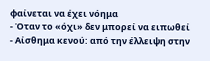φαίνεται να έχει νόημα
- Όταν το «όχι» δεν μπορεί να ειπωθεί
- Αίσθημα κενού: από την έλλειψη στην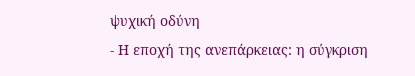ψυχική οδύνη
- Η εποχή της ανεπάρκειας: η σύγκριση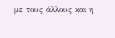με τους άλλους και η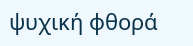ψυχική φθορά